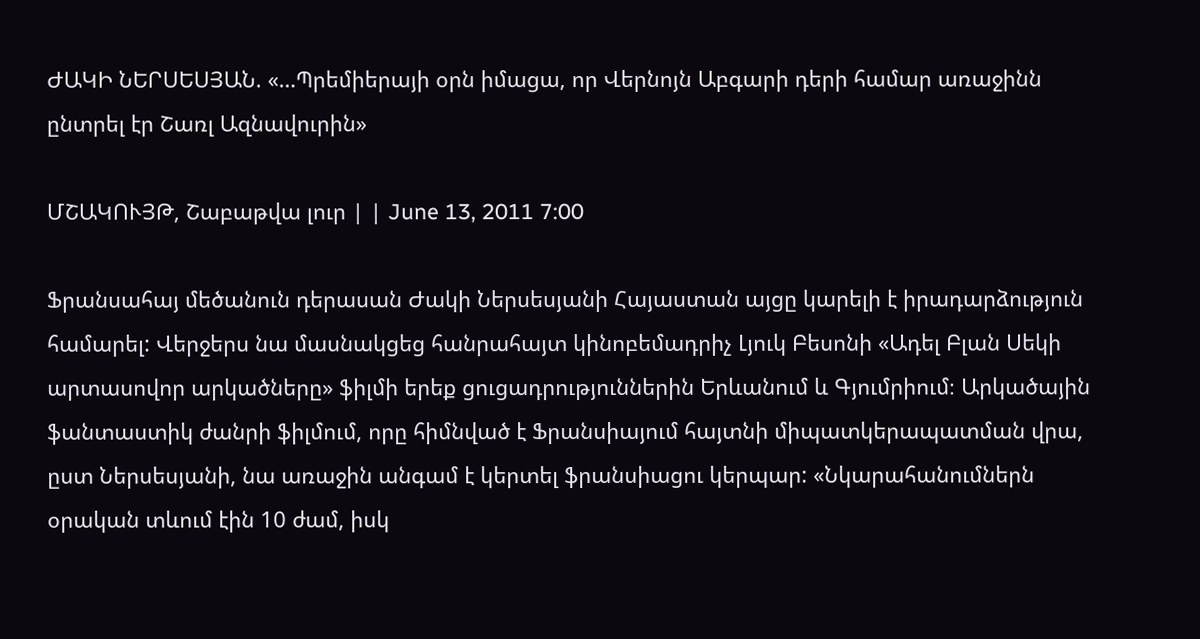ԺԱԿԻ ՆԵՐՍԵՍՅԱՆ. «…Պրեմիերայի օրն իմացա, որ Վերնոյն Աբգարի դերի համար առաջինն ընտրել էր Շառլ Ազնավուրին»

ՄՇԱԿՈՒՅԹ, Շաբաթվա լուր | | June 13, 2011 7:00

Ֆրանսահայ մեծանուն դերասան Ժակի Ներսեսյանի Հայաստան այցը կարելի է իրադարձություն համարել: Վերջերս նա մասնակցեց հանրահայտ կինոբեմադրիչ Լյուկ Բեսոնի «Ադել Բլան Սեկի արտասովոր արկածները» ֆիլմի երեք ցուցադրություններին Երևանում և Գյումրիում։ Արկածային ֆանտաստիկ ժանրի ֆիլմում, որը հիմնված է Ֆրանսիայում հայտնի միպատկերապատման վրա, ըստ Ներսեսյանի, նա առաջին անգամ է կերտել ֆրանսիացու կերպար: «Նկարահանումներն օրական տևում էին 10 ժամ, իսկ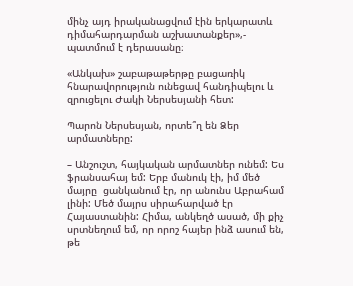մինչ այդ իրականացվում էին երկարատև դիմահարդարման աշխատանքեր»,- պատմում է դերասանը։

«Անկախ» շաբաթաթերթը բացառիկ հնարավորություն ունեցավ հանդիպելու և զրուցելու Ժակի Ներսեսյանի հետ:

Պարոն Ներսեսյան, որտե՞ղ են Ձեր արմատները:

– Անշուշտ, հայկական արմատներ ունեմ: Ես ֆրանսահայ եմ: Երբ մանուկ էի, իմ մեծ մայրը  ցանկանում էր, որ անունս Աբրահամ լինի: Մեծ մայրս սիրահարված էր Հայաստանին: Հիմա, անկեղծ ասած, մի քիչ սրտնեղում եմ, որ որոշ հայեր ինձ ասում են, թե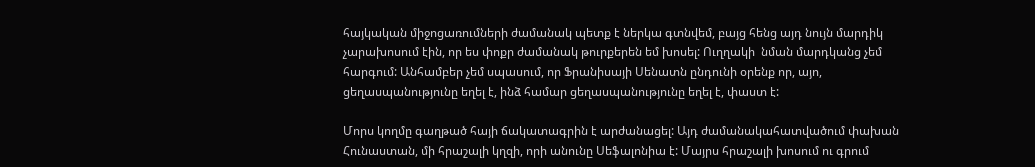հայկական միջոցառումների ժամանակ պետք է ներկա գտնվեմ, բայց հենց այդ նույն մարդիկ չարախոսում էին, որ ես փոքր ժամանակ թուրքերեն եմ խոսել: Ուղղակի  նման մարդկանց չեմ հարգում: Անհամբեր չեմ սպասում, որ Ֆրանիսայի Սենատն ընդունի օրենք որ, այո, ցեղասպանությունը եղել է, ինձ համար ցեղասպանությունը եղել է, փաստ է:

Մորս կողմը գաղթած հայի ճակատագրին է արժանացել: Այդ ժամանակահատվածում փախան Հունաստան, մի հրաշալի կղզի, որի անունը Սեֆալոնիա է: Մայրս հրաշալի խոսում ու գրում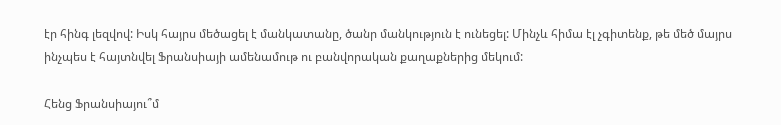էր հինգ լեզվով: Իսկ հայրս մեծացել է մանկատանը, ծանր մանկություն է ունեցել: Մինչև հիմա էլ չգիտենք, թե մեծ մայրս ինչպես է հայտնվել Ֆրանսիայի ամենամութ ու բանվորական քաղաքներից մեկում:

Հենց Ֆրանսիայու՞մ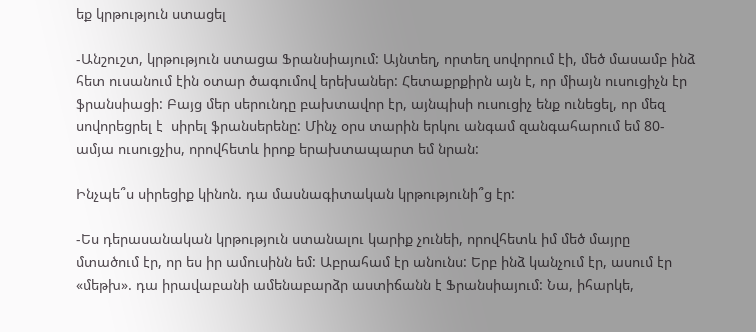եք կրթություն ստացել

-Անշուշտ, կրթություն ստացա Ֆրանսիայում: Այնտեղ, որտեղ սովորում էի, մեծ մասամբ ինձ հետ ուսանում էին օտար ծագումով երեխաներ: Հետաքրքիրն այն է, որ միայն ուսուցիչն էր ֆրանսիացի: Բայց մեր սերունդը բախտավոր էր, այնպիսի ուսուցիչ ենք ունեցել, որ մեզ սովորեցրել է  սիրել ֆրանսերենը: Մինչ օրս տարին երկու անգամ զանգահարում եմ 80-ամյա ուսուցչիս, որովհետև իրոք երախտապարտ եմ նրան:

Ինչպե՞ս սիրեցիք կինոն. դա մասնագիտական կրթությունի՞ց էր:

-Ես դերասանական կրթություն ստանալու կարիք չունեի, որովհետև իմ մեծ մայրը մտածում էր, որ ես իր ամուսինն եմ: Աբրահամ էր անունս: Երբ ինձ կանչում էր, ասում էր «մեթխ». դա իրավաբանի ամենաբարձր աստիճանն է Ֆրանսիայում: Նա, իհարկե,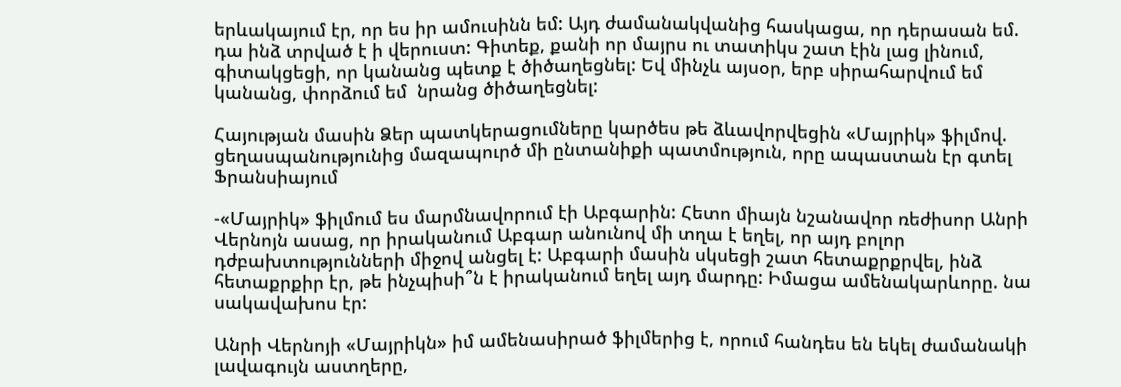երևակայում էր, որ ես իր ամուսինն եմ: Այդ ժամանակվանից հասկացա, որ դերասան եմ. դա ինձ տրված է ի վերուստ: Գիտեք, քանի որ մայրս ու տատիկս շատ էին լաց լինում, գիտակցեցի, որ կանանց պետք է ծիծաղեցնել: Եվ մինչև այսօր, երբ սիրահարվում եմ կանանց, փորձում եմ  նրանց ծիծաղեցնել:

Հայության մասին Ձեր պատկերացումները կարծես թե ձևավորվեցին «Մայրիկ» ֆիլմով. ցեղասպանությունից մազապուրծ մի ընտանիքի պատմություն, որը ապաստան էր գտել Ֆրանսիայում

-«Մայրիկ» ֆիլմում ես մարմնավորում էի Աբգարին: Հետո միայն նշանավոր ռեժիսոր Անրի Վերնոյն ասաց, որ իրականում Աբգար անունով մի տղա է եղել, որ այդ բոլոր դժբախտությունների միջով անցել է: Աբգարի մասին սկսեցի շատ հետաքրքրվել, ինձ հետաքրքիր էր, թե ինչպիսի՞ն է իրականում եղել այդ մարդը: Իմացա ամենակարևորը. նա սակավախոս էր:

Անրի Վերնոյի «Մայրիկն» իմ ամենասիրած ֆիլմերից է, որում հանդես են եկել ժամանակի լավագույն աստղերը,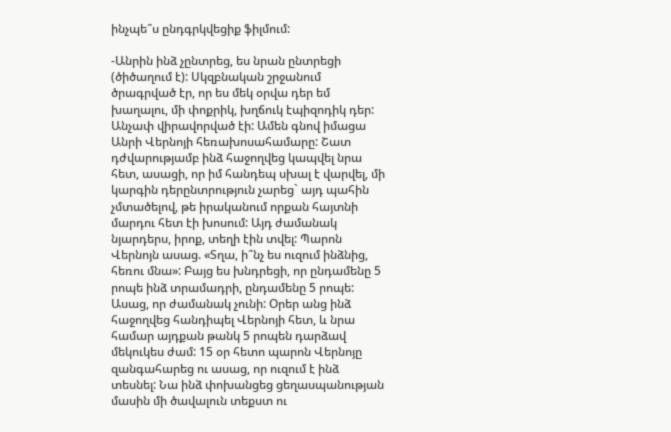ինչպե՞ս ընդգրկվեցիք ֆիլմում:

-Անրին ինձ չընտրեց, ես նրան ընտրեցի (ծիծաղում է): Սկզբնական շրջանում ծրագրված էր, որ ես մեկ օրվա դեր եմ խաղալու, մի փոքրիկ, խղճուկ էպիզոդիկ դեր: Անչափ վիրավորված էի: Ամեն գնով իմացա Անրի Վերնոյի հեռախոսահամարը: Շատ դժվարությամբ ինձ հաջողվեց կապվել նրա հետ, ասացի, որ իմ հանդեպ սխալ է վարվել, մի կարգին դերընտրություն չարեց` այդ պահին չմտածելով, թե իրականում որքան հայտնի մարդու հետ էի խոսում: Այդ ժամանակ նյարդերս, իրոք, տեղի էին տվել: Պարոն Վերնոյն ասաց. «Տղա, ի՞նչ ես ուզում ինձնից, հեռու մնա»: Բայց ես խնդրեցի, որ ընդամենը 5 րոպե ինձ տրամադրի, ընդամենը 5 րոպե: Ասաց, որ ժամանակ չունի: Օրեր անց ինձ հաջողվեց հանդիպել Վերնոյի հետ, և նրա համար այդքան թանկ 5 րոպեն դարձավ մեկուկես ժամ: 15 օր հետո պարոն Վերնոյը զանգահարեց ու ասաց, որ ուզում է ինձ տեսնել: Նա ինձ փոխանցեց ցեղասպանության մասին մի ծավալուն տեքստ ու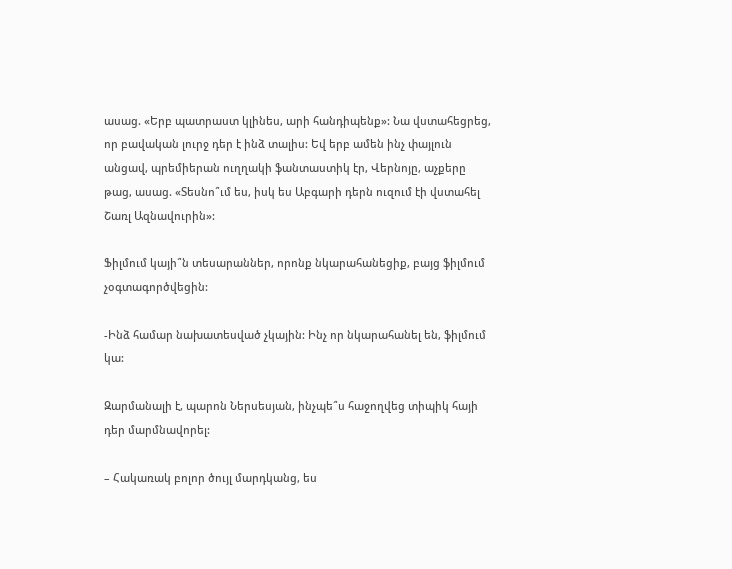ասաց. «Երբ պատրաստ կլինես, արի հանդիպենք»: Նա վստահեցրեց, որ բավական լուրջ դեր է ինձ տալիս: Եվ երբ ամեն ինչ փայլուն անցավ, պրեմիերան ուղղակի ֆանտաստիկ էր, Վերնոյը, աչքերը թաց, ասաց. «Տեսնո՞ւմ ես, իսկ ես Աբգարի դերն ուզում էի վստահել Շառլ Ազնավուրին»:

Ֆիլմում կայի՞ն տեսարաններ, որոնք նկարահանեցիք, բայց ֆիլմում չօգտագործվեցին:

-Ինձ համար նախատեսված չկային: Ինչ որ նկարահանել են, ֆիլմում կա:

Զարմանալի է, պարոն Ներսեսյան, ինչպե՞ս հաջողվեց տիպիկ հայի դեր մարմնավորել:

– Հակառակ բոլոր ծույլ մարդկանց, ես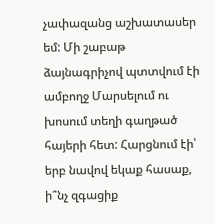չափազանց աշխատասեր եմ: Մի շաբաթ ձայնագրիչով պտտվում էի ամբողջ Մարսելում ու խոսում տեղի գաղթած հայերի հետ: Հարցնում էի՝ երբ նավով եկաք հասաք, ի՞նչ զգացիք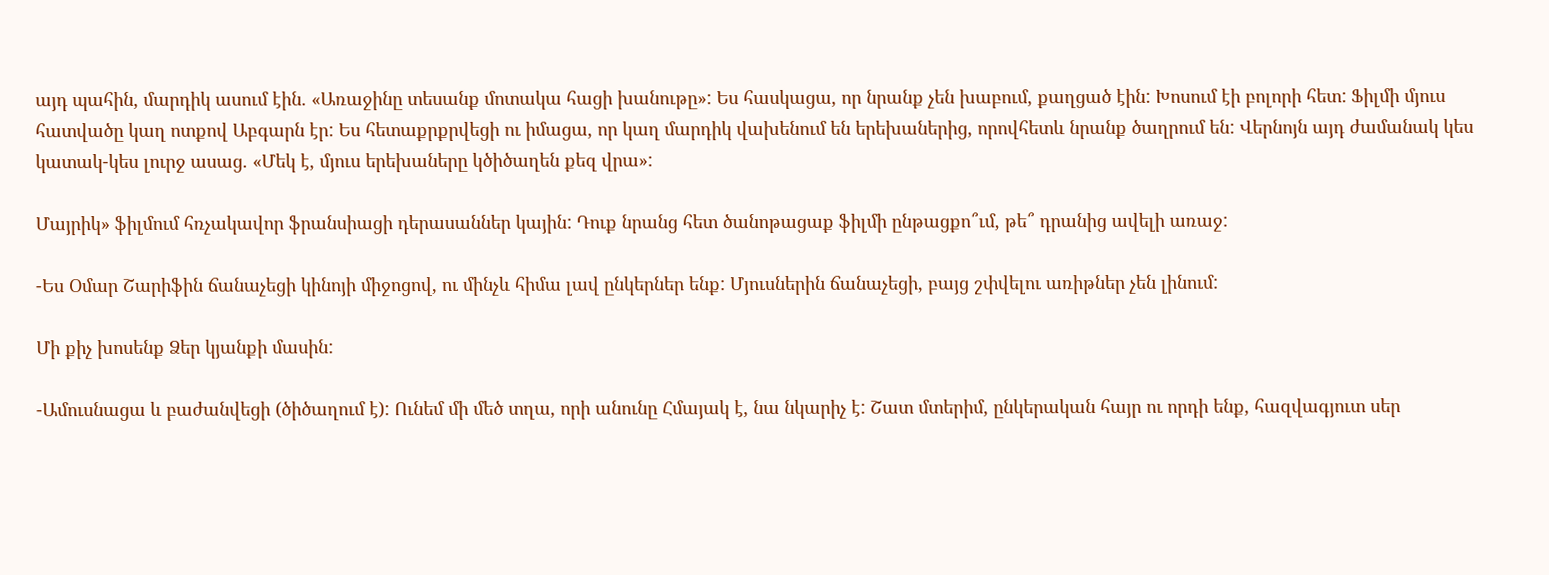այդ պահին, մարդիկ ասում էին. «Առաջինը տեսանք մոտակա հացի խանութը»: Ես հասկացա, որ նրանք չեն խաբում, քաղցած էին: Խոսում էի բոլորի հետ: Ֆիլմի մյուս հատվածը կաղ ոտքով Աբգարն էր: Ես հետաքրքրվեցի ու իմացա, որ կաղ մարդիկ վախենում են երեխաներից, որովհետև նրանք ծաղրում են: Վերնոյն այդ ժամանակ կես կատակ-կես լուրջ ասաց. «Մեկ է, մյուս երեխաները կծիծաղեն քեզ վրա»:

Մայրիկ» ֆիլմում հռչակավոր ֆրանսիացի դերասաններ կային: Դուք նրանց հետ ծանոթացաք ֆիլմի ընթացքո՞ւմ, թե՞ դրանից ավելի առաջ:

-Ես Օմար Շարիֆին ճանաչեցի կինոյի միջոցով, ու մինչև հիմա լավ ընկերներ ենք: Մյուսներին ճանաչեցի, բայց շփվելու առիթներ չեն լինում:

Մի քիչ խոսենք Ձեր կյանքի մասին:

-Ամուսնացա և բաժանվեցի (ծիծաղում է): Ունեմ մի մեծ տղա, որի անունը Հմայակ է, նա նկարիչ է: Շատ մտերիմ, ընկերական հայր ու որդի ենք, հազվագյուտ սեր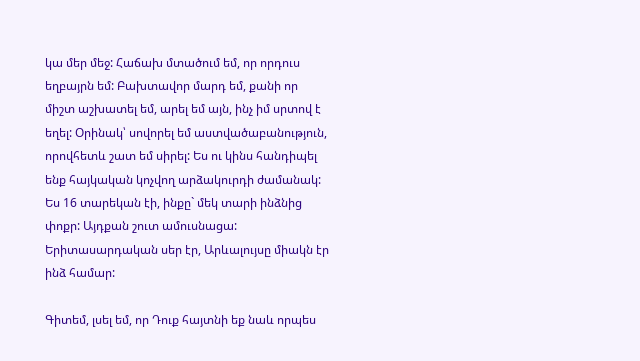կա մեր մեջ: Հաճախ մտածում եմ, որ որդուս եղբայրն եմ: Բախտավոր մարդ եմ, քանի որ միշտ աշխատել եմ, արել եմ այն, ինչ իմ սրտով է եղել: Օրինակ՝ սովորել եմ աստվածաբանություն, որովհետև շատ եմ սիրել: Ես ու կինս հանդիպել ենք հայկական կոչվող արձակուրդի ժամանակ: Ես 16 տարեկան էի, ինքը` մեկ տարի ինձնից փոքր: Այդքան շուտ ամուսնացա: Երիտասարդական սեր էր, Արևալույսը միակն էր ինձ համար:

Գիտեմ, լսել եմ, որ Դուք հայտնի եք նաև որպես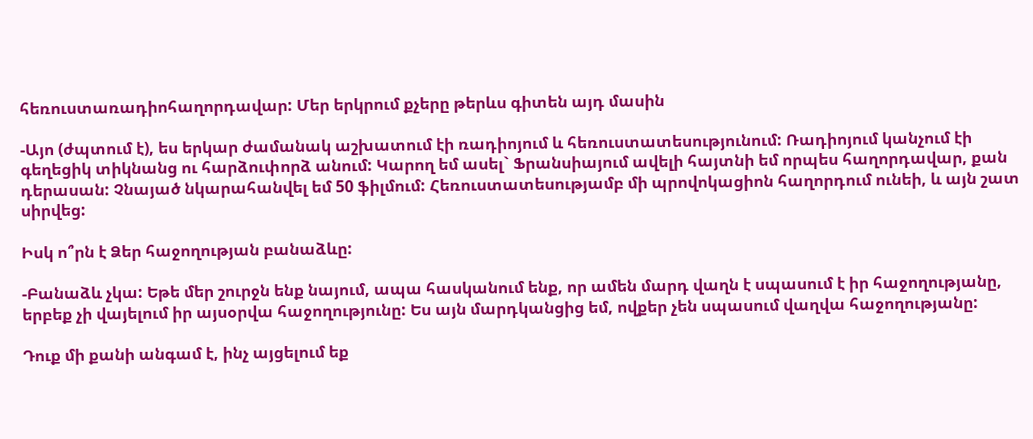հեռուստառադիոհաղորդավար: Մեր երկրում քչերը թերևս գիտեն այդ մասին

-Այո (ժպտում է), ես երկար ժամանակ աշխատում էի ռադիոյում և հեռուստատեսությունում: Ռադիոյում կանչում էի գեղեցիկ տիկնանց ու հարձուփորձ անում: Կարող եմ ասել` Ֆրանսիայում ավելի հայտնի եմ որպես հաղորդավար, քան դերասան: Չնայած նկարահանվել եմ 50 ֆիլմում: Հեռուստատեսությամբ մի պրովոկացիոն հաղորդում ունեի, և այն շատ սիրվեց:

Իսկ ո՞րն է Ձեր հաջողության բանաձևը:

-Բանաձև չկա: Եթե մեր շուրջն ենք նայում, ապա հասկանում ենք, որ ամեն մարդ վաղն է սպասում է իր հաջողությանը, երբեք չի վայելում իր այսօրվա հաջողությունը: Ես այն մարդկանցից եմ, ովքեր չեն սպասում վաղվա հաջողությանը:

Դուք մի քանի անգամ է, ինչ այցելում եք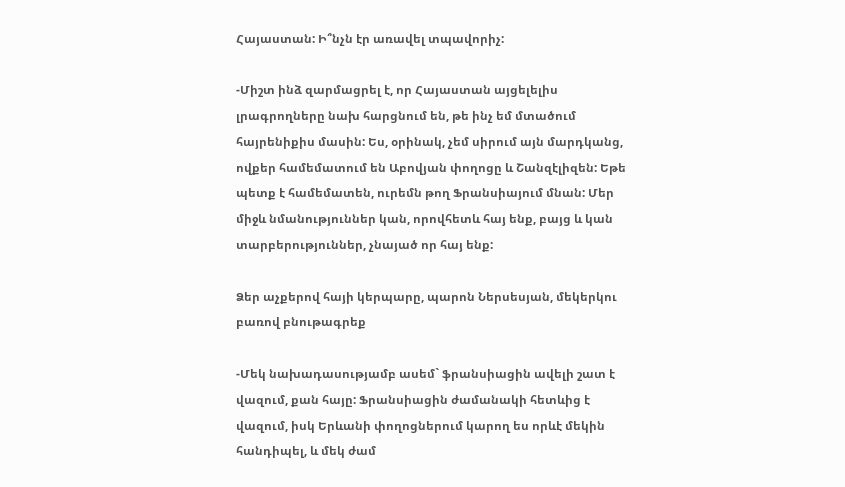Հայաստան: Ի՞նչն էր առավել տպավորիչ:

-Միշտ ինձ զարմացրել է, որ Հայաստան այցելելիս լրագրողները նախ հարցնում են, թե ինչ եմ մտածում հայրենիքիս մասին: Ես, օրինակ, չեմ սիրում այն մարդկանց, ովքեր համեմատում են Աբովյան փողոցը և Շանզէլիզեն: Եթե պետք է համեմատեն, ուրեմն թող Ֆրանսիայում մնան: Մեր միջև նմանություններ կան, որովհետև հայ ենք, բայց և կան տարբերություններ, չնայած որ հայ ենք:

Ձեր աչքերով հայի կերպարը, պարոն Ներսեսյան, մեկերկու բառով բնութագրեք

-Մեկ նախադասությամբ ասեմ` ֆրանսիացին ավելի շատ է վազում, քան հայը: Ֆրանսիացին ժամանակի հետևից է վազում, իսկ Երևանի փողոցներում կարող ես որևէ մեկին հանդիպել, և մեկ ժամ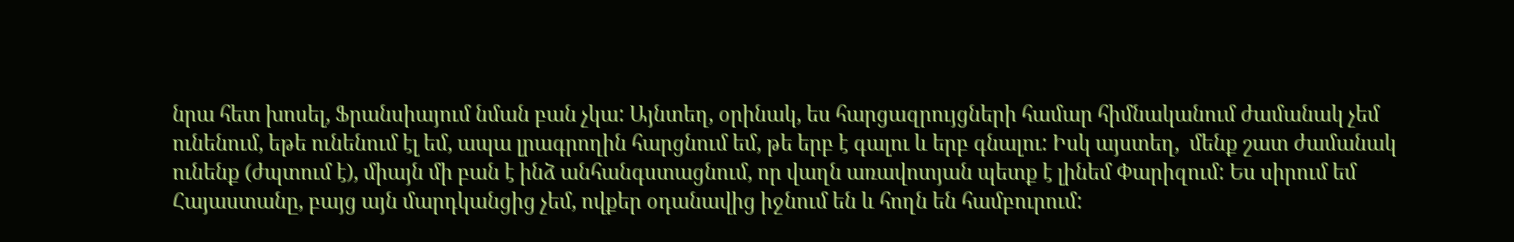նրա հետ խոսել, Ֆրանսիայում նման բան չկա: Այնտեղ, օրինակ, ես հարցազրույցների համար հիմնականում ժամանակ չեմ ունենում, եթե ունենում էլ եմ, ապա լրագրողին հարցնում եմ, թե երբ է գալու և երբ գնալու: Իսկ այստեղ,  մենք շատ ժամանակ ունենք (ժպտում է), միայն մի բան է ինձ անհանգստացնում, որ վաղն առավոտյան պետք է լինեմ Փարիզում: Ես սիրում եմ Հայաստանը, բայց այն մարդկանցից չեմ, ովքեր օդանավից իջնում են և հողն են համբուրում: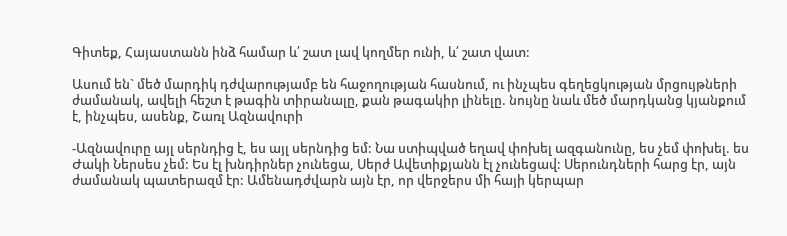Գիտեք, Հայաստանն ինձ համար և՛ շատ լավ կողմեր ունի, և՛ շատ վատ:

Ասում են` մեծ մարդիկ դժվարությամբ են հաջողության հասնում, ու ինչպես գեղեցկության մրցույթների ժամանակ, ավելի հեշտ է թագին տիրանալը, քան թագակիր լինելը. նույնը նաև մեծ մարդկանց կյանքում է, ինչպես, ասենք, Շառլ Ազնավուրի

-Ազնավուրը այլ սերնդից է, ես այլ սերնդից եմ: Նա ստիպված եղավ փոխել ազգանունը, ես չեմ փոխել. ես Ժակի Ներսես չեմ: Ես էլ խնդիրներ չունեցա, Սերժ Ավետիքյանն էլ չունեցավ: Սերունդների հարց էր, այն ժամանակ պատերազմ էր: Ամենադժվարն այն էր, որ վերջերս մի հայի կերպար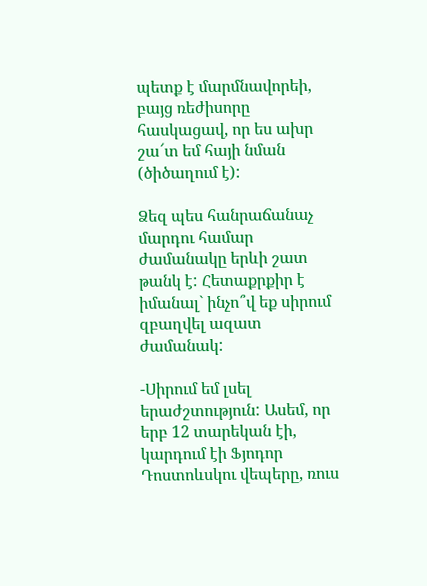պետք է մարմնավորեի, բայց ռեժիսորը հասկացավ, որ ես ախր շա՜տ եմ հայի նման (ծիծաղում է):

Ձեզ պես հանրաճանաչ մարդու համար ժամանակը երևի շատ թանկ է: Հետաքրքիր է իմանալ` ինչո՞վ եք սիրում զբաղվել ազատ ժամանակ:

-Սիրում եմ լսել երաժշտություն: Ասեմ, որ երբ 12 տարեկան էի, կարդում էի Ֆյոդոր Դոստոևսկու վեպերը, ռուս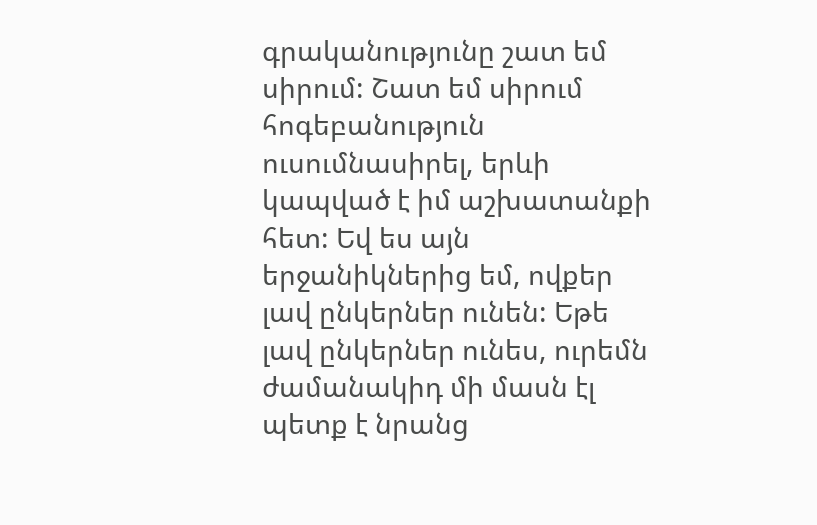գրականությունը շատ եմ սիրում: Շատ եմ սիրում հոգեբանություն ուսումնասիրել, երևի կապված է իմ աշխատանքի հետ: Եվ ես այն երջանիկներից եմ, ովքեր լավ ընկերներ ունեն: Եթե լավ ընկերներ ունես, ուրեմն ժամանակիդ մի մասն էլ պետք է նրանց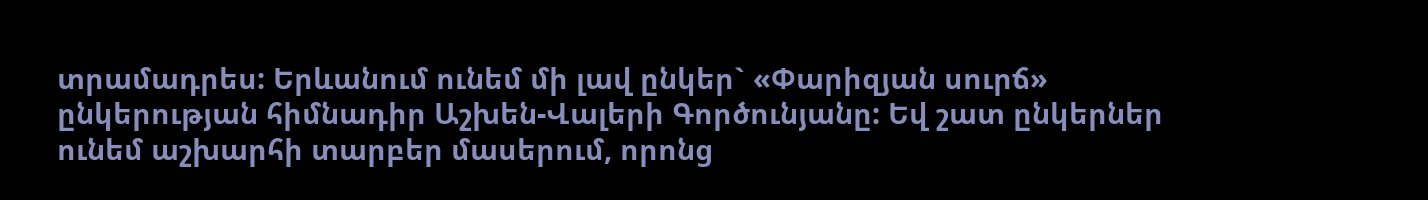տրամադրես: Երևանում ունեմ մի լավ ընկեր` «Փարիզյան սուրճ» ընկերության հիմնադիր Աշխեն-Վալերի Գործունյանը: Եվ շատ ընկերներ ունեմ աշխարհի տարբեր մասերում, որոնց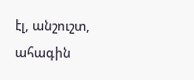էլ, անշուշտ,  ահագին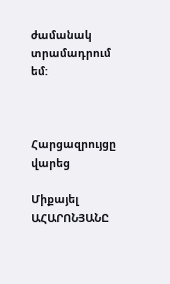ժամանակ տրամադրում եմ:



Հարցազրույցը վարեց

Միքայել ԱՀԱՐՈՆՅԱՆԸ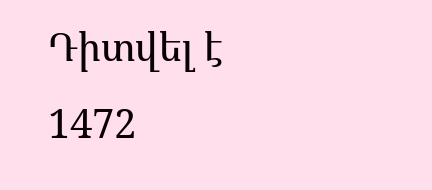Դիտվել է 1472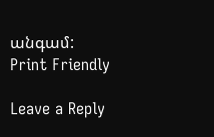անգամ:
Print Friendly

Leave a Reply